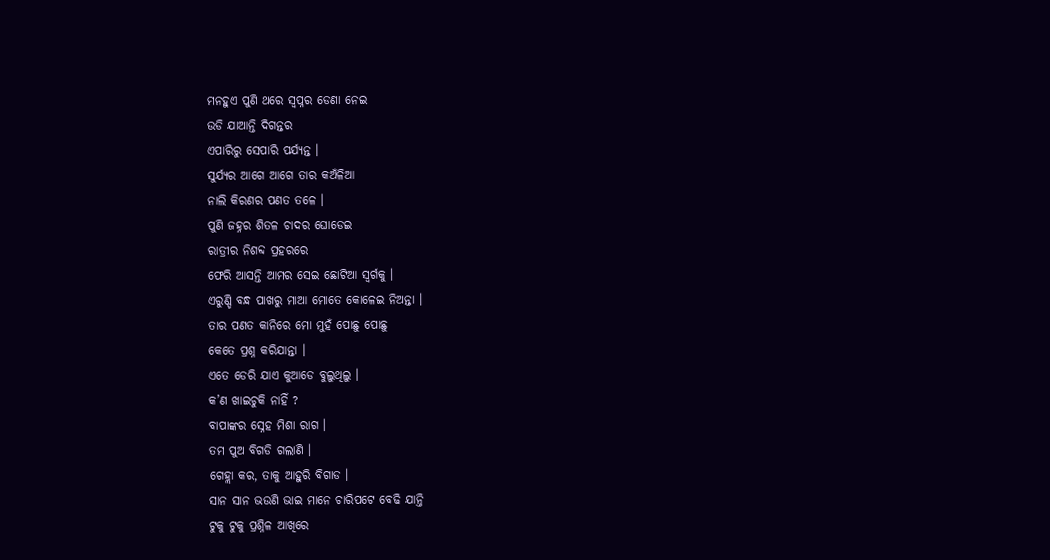ମନହୁଏ ପୁଣି ଥରେ ସ୍ୱପ୍ନର ଡେଣା ନେଇ
ଉଡି ଯାଆନ୍ତି ଦିଗନ୍ତର
ଏପାରିରୁ ସେପାରି ପର୍ଯ୍ୟନ୍ତ ।
ସୁର୍ଯ୍ୟର ଆଗେ ଆଗେ ତାର କଅଁଳିଆ
ନାଲି କିରଣର ପଣତ ତଳେ ।
ପୁଣି ଜହ୍ନର ଶିତଳ ଚାଦର ଘୋଡେଇ
ରାତ୍ରୀର ନିଶବ୍ଦ ପ୍ରହରରେ
ଫେରି ଆସନ୍ତି ଆମର ସେଇ ଛୋଟିଆ ସ୍ୱର୍ଗକୁ ।
ଏରୁଣ୍ଡି ବନ୍ଧ ପାଖରୁ ମାଆ ମୋତେ କୋଳେଇ ନିଅନ୍ତା ।
ତାର ପଣତ କାନିରେ ମୋ ମୁହଁ ପୋଛୁ ପୋଛୁ
କେତେ ପ୍ରଶ୍ନ କରିଯାନ୍ତା ।
ଏତେ ଡେରି ଯାଏ କୁଆଡେ ବୁଲୁଥିଲୁ ।
କ’ଣ ଖାଇଚୁକି ନାହିଁ ?
ବାପାଙ୍କର ସ୍ନେହ ମିଶା ରାଗ ।
ତମ ପୁଅ ବିଗଡି ଗଲାଣି ।
ଗେହ୍ଲା କର, ତାକୁ ଆହୁରି ବିଗାଡ ।
ସାନ ସାନ ଭଉଣି ଭାଇ ମାନେ ଚାରିପଟେ ବେଢି ଯାନ୍ତି
ଟୁକୁ ଟୁକୁ ପ୍ରଶ୍ନିଳ ଆଖିରେ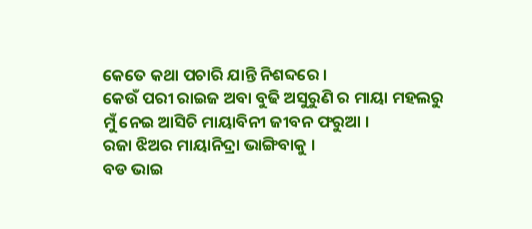କେତେ କଥା ପଚାରି ଯାନ୍ତି ନିଶବ୍ଦରେ ।
କେଉଁ ପରୀ ରାଇଜ ଅବା ବୁଢି ଅସୁରୁଣି ର ମାୟା ମହଲରୁ
ମୁଁ ନେଇ ଆସିଚି ମାୟାବିନୀ ଜୀବନ ଫରୁଆ ।
ରଜା ଝିଅର ମାୟାନିଦ୍ରା ଭାଙ୍ଗିବାକୁ ।
ବଡ ଭାଇ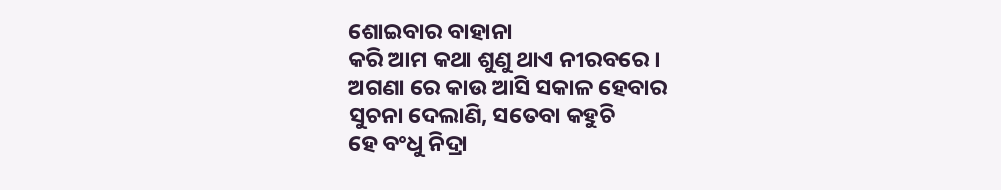ଶୋଇବାର ବାହାନା
କରି ଆମ କଥା ଶୁଣୁ ଥାଏ ନୀରବରେ ।
ଅଗଣା ରେ କାଉ ଆସି ସକାଳ ହେବାର
ସୁଚନା ଦେଲାଣି, ସତେବା କହୁଚି
ହେ ବଂଧୁ ନିଦ୍ରା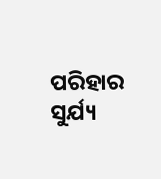ପରିହାର
ସୁର୍ଯ୍ୟ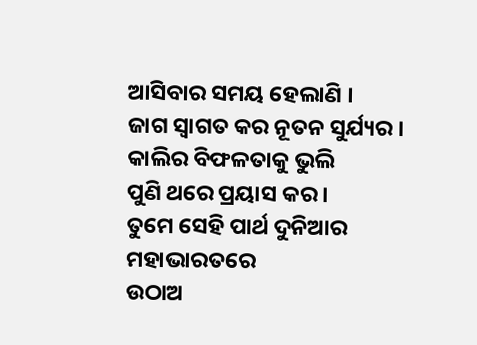ଆସିବାର ସମୟ ହେଲାଣି ।
ଜାଗ ସ୍ୱାଗତ କର ନୂତନ ସୁର୍ଯ୍ୟର ।
କାଲିର ବିଫଳତାକୁ ଭୁଲି
ପୁଣି ଥରେ ପ୍ରୟାସ କର ।
ତୁମେ ସେହି ପାର୍ଥ ଦୁନିଆର ମହାଭାରତରେ
ଉଠାଅ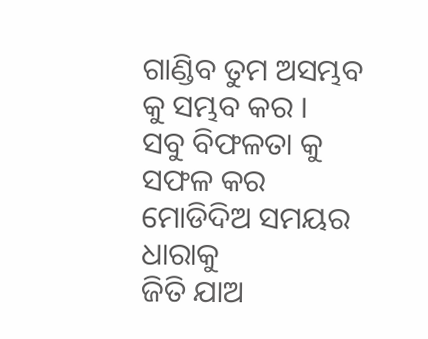ଗାଣ୍ଡିବ ତୁମ ଅସମ୍ଭବ କୁ ସମ୍ଭବ କର ।
ସବୁ ବିଫଳତା କୁ ସଫଳ କର
ମୋଡିଦିଅ ସମୟର ଧାରାକୁ
ଜିତି ଯାଅ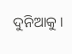ଦୁନିଆକୁ ।